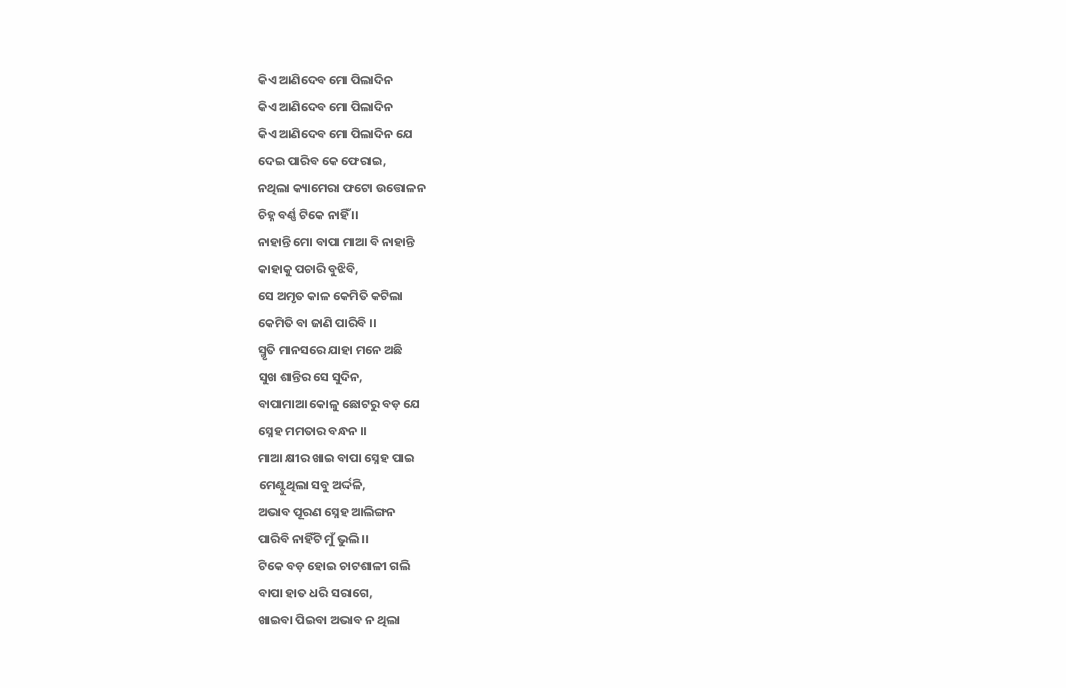କିଏ ଆଣିଦେବ ମୋ ପିଲାଦିନ
କିଏ ଆଣିଦେବ ମୋ ପିଲାଦିନ
କିଏ ଆଣିଦେବ ମୋ ପିଲାଦିନ ଯେ
ଦେଇ ପାରିବ କେ ଫେରାଇ,
ନଥିଲା କ୍ୟାମେରା ଫଟୋ ଉତ୍ତୋଳନ
ଚିହ୍ନ ବର୍ଣ୍ଣ ଟିକେ ନାହିଁ ।।
ନାହାନ୍ତି ମୋ ବାପା ମାଆ ବି ନାହାନ୍ତି
କାହାକୁ ପଚାରି ବୁଝିବି,
ସେ ଅମୃତ କାଳ କେମିତି କଟିଲା
କେମିତି ବା ଜାଣି ପାରିବି ।।
ସ୍ମୃତି ମାନସରେ ଯାହା ମନେ ଅଛି
ସୁଖ ଶାନ୍ତିର ସେ ସୁଦିନ,
ବାପାମାଆ କୋଳୁ ଛୋଟରୁ ବଡ଼ ଯେ
ସ୍ନେହ ମମତାର ବନ୍ଧନ ।।
ମାଆ କ୍ଷୀର ଖାଇ ବାପା ସ୍ନେହ ପାଇ
ମେଣ୍ଟୁଥିଲା ସବୁ ଅର୍ଦ୍ଦଳି,
ଅଭାବ ପୂରଣ ସ୍ନେହ ଆଲିଙ୍ଗନ
ପାରିବି ନାହିଁଟି ମୁଁ ଭୁଲି ।।
ଟିକେ ବଡ଼ ହୋଇ ଚାଟଶାଳୀ ଗଲି
ବାପା ହାତ ଧରି ସରାଗେ,
ଖାଇବା ପିଇବା ଅଭାବ ନ ଥିଲା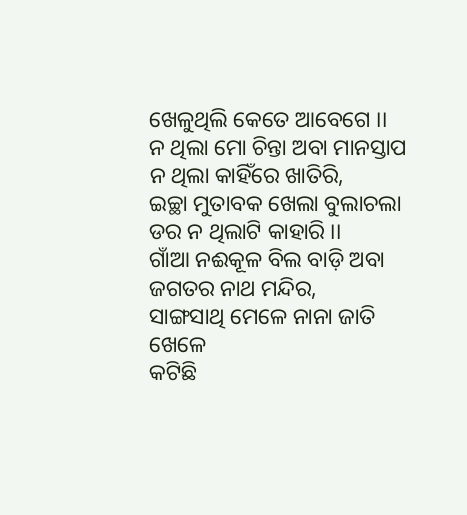ଖେଳୁଥିଲି କେତେ ଆବେଗେ ।।
ନ ଥିଲା ମୋ ଚିନ୍ତା ଅବା ମାନସ୍ତାପ
ନ ଥିଲା କାହିଁରେ ଖାତିରି,
ଇଚ୍ଛା ମୁତାବକ ଖେଲା ବୁଲାଚଲା
ଡର ନ ଥିଲାଟି କାହାରି ।।
ଗାଁଆ ନଈକୂଳ ବିଲ ବାଡ଼ି ଅବା
ଜଗତର ନାଥ ମନ୍ଦିର,
ସାଙ୍ଗସାଥି ମେଳେ ନାନା ଜାତି ଖେଳେ
କଟିଛି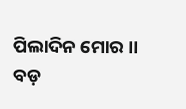ପିଲାଦିନ ମୋର ।।
ବଡ଼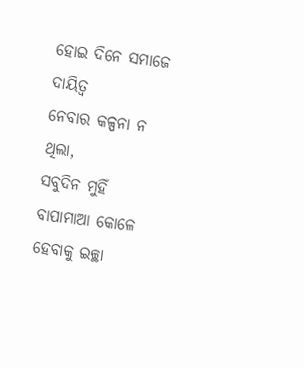ହୋଇ ଦିନେ ସମାଜେ ଦାୟିତ୍ବ
ନେବାର କଳ୍ପନା ନ ଥିଲା,
ସବୁଦିନ ମୁହିଁ ବାପାମାଆ କୋଳେ
ହେବାକୁ ଇଚ୍ଛା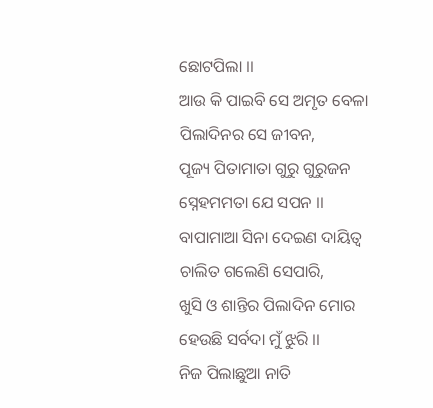ଛୋଟପିଲା ।।
ଆଉ କି ପାଇବି ସେ ଅମୃତ ବେଳା
ପିଲାଦିନର ସେ ଜୀବନ,
ପୂଜ୍ୟ ପିତାମାତା ଗୁରୁ ଗୁରୁଜନ
ସ୍ନେହମମତା ଯେ ସପନ ।।
ବାପାମାଆ ସିନା ଦେଇଣ ଦାୟିତ୍ୱ
ଚାଲିତ ଗଲେଣି ସେପାରି,
ଖୁସି ଓ ଶାନ୍ତିର ପିଲାଦିନ ମୋର
ହେଉଛି ସର୍ବଦା ମୁଁ ଝୁରି ।।
ନିଜ ପିଲାଛୁଆ ନାତି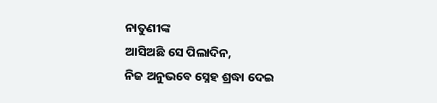ନାତୁଣୀଙ୍କ
ଆସିଅଛି ସେ ପିଲାଦିନ,
ନିଜ ଅନୁଭବେ ସ୍ନେହ ଶ୍ରଦ୍ଧା ଦେଇ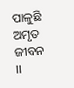ପାଳୁଛି ଅମୃତ ଜୀବନ ।।